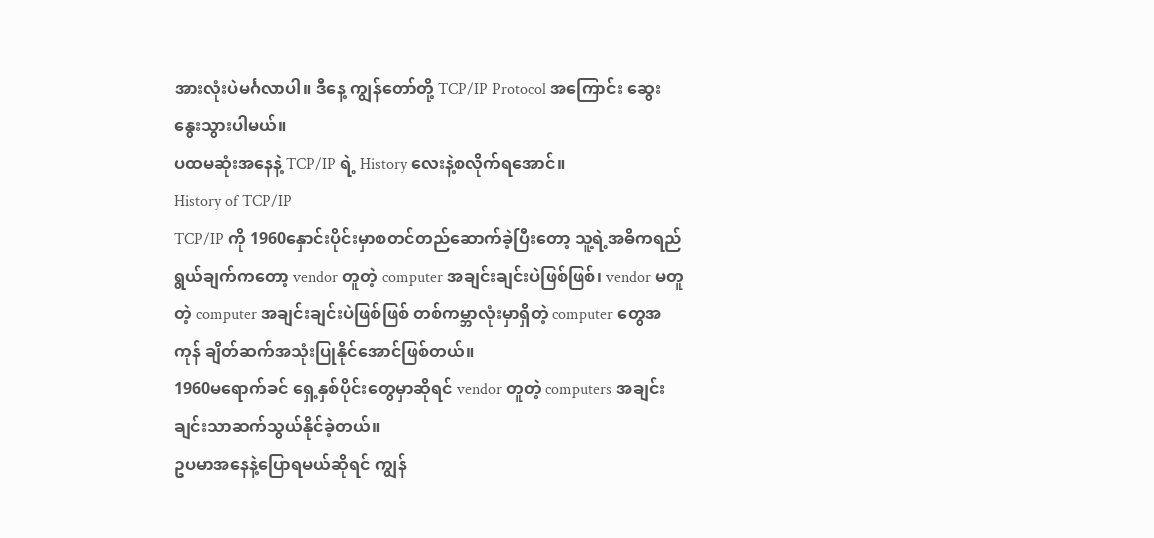အားလုံးပဲမင်္ဂလာပါ။ ဒီနေ့ ကျွန်တော်တို့ TCP/IP Protocol အကြောင်း ဆွေးနွေးသွားပါမယ်။
ပထမဆုံးအနေနဲ့ TCP/IP ရဲ့ History လေးနဲ့စလိုက်ရအောင်။
History of TCP/IP
TCP/IP ကို 1960နှောင်းပိုင်းမှာစတင်တည်ဆောက်ခဲ့ပြီးတော့ သူ့ရဲ့အဓိကရည်ရွယ်ချက်ကတော့ vendor တူတဲ့ computer အချင်းချင်းပဲဖြစ်ဖြစ်၊ vendor မတူတဲ့ computer အချင်းချင်းပဲဖြစ်ဖြစ် တစ်ကမ္ဘာလုံးမှာရှိတဲ့ computer တွေအကုန် ချိတ်ဆက်အသုံးပြုနိုင်အောင်ဖြစ်တယ်။
1960မရောက်ခင် ရှေ့နှစ်ပိုင်းတွေမှာဆိုရင် vendor တူတဲ့ computers အချင်းချင်းသာဆက်သွယ်နိုင်ခဲ့တယ်။
ဥပမာအနေနဲ့ပြောရမယ်ဆိုရင် ကျွန်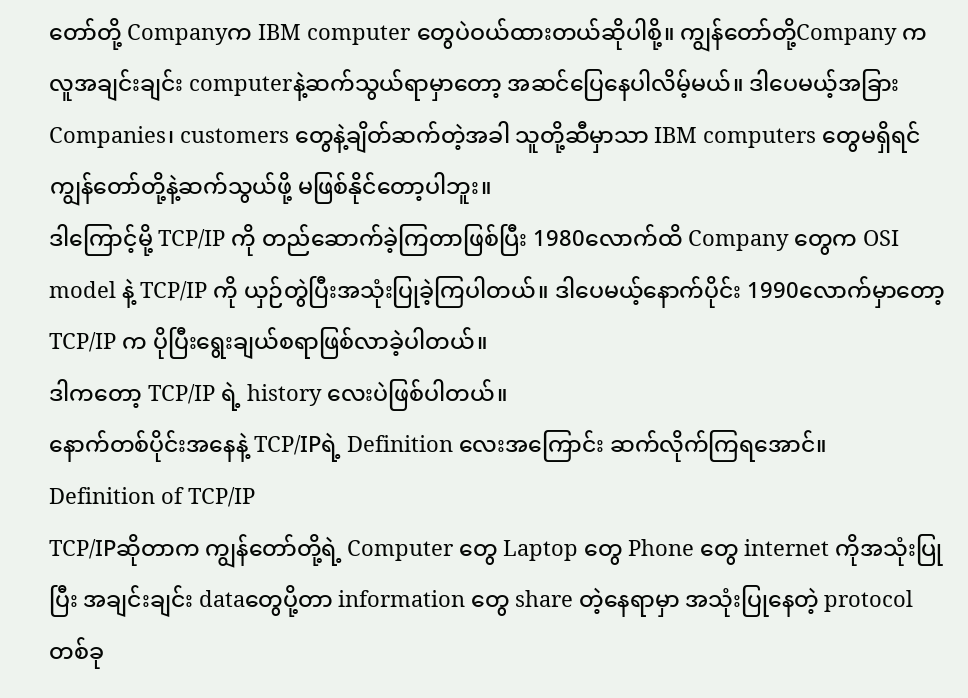တော်တို့ Companyက IBM computer တွေပဲဝယ်ထားတယ်ဆိုပါစို့။ ကျွန်တော်တို့Company က လူအချင်းချင်း computerနဲ့ဆက်သွယ်ရာမှာတော့ အဆင်ပြေနေပါလိမ့်မယ်။ ဒါပေမယ့်အခြားCompanies၊ customers တွေနဲ့ချိတ်ဆက်တဲ့အခါ သူတို့ဆီမှာသာ IBM computers တွေမရှိရင် ကျွန်တော်တို့နဲ့ဆက်သွယ်ဖို့ မဖြစ်နိုင်တော့ပါဘူး။
ဒါကြောင့်မို့ TCP/IP ကို တည်ဆောက်ခဲ့ကြတာဖြစ်ပြီး 1980လောက်ထိ Company တွေက OSI model နဲ့ TCP/IP ကို ယှဉ်တွဲပြီးအသုံးပြုခဲ့ကြပါတယ်။ ဒါပေမယ့်နောက်ပိုင်း 1990လောက်မှာတော့ TCP/IP က ပိုပြီးရွေးချယ်စရာဖြစ်လာခဲ့ပါတယ်။
ဒါကတော့ TCP/IP ရဲ့ history လေးပဲဖြစ်ပါတယ်။
နောက်တစ်ပိုင်းအနေနဲ့ TCP/IPရဲ့ Definition လေးအကြောင်း ဆက်လိုက်ကြရအောင်။
Definition of TCP/IP
TCP/IPဆိုတာက ကျွန်တော်တို့ရဲ့ Computer တွေ Laptop တွေ Phone တွေ internet ကိုအသုံးပြုပြီး အချင်းချင်း dataတွေပို့တာ information တွေ share တဲ့နေရာမှာ အသုံးပြုနေတဲ့ protocol တစ်ခု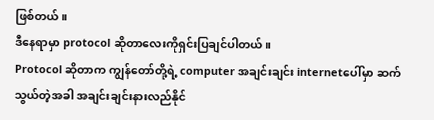ဖြစ်တယ်။
ဒီနေရာမှာ protocol ဆိုတာလေးကိုရှင်းပြချင်ပါတယ်။
Protocol ဆိုတာက ကျွန်တော်တို့ရဲ့ computer အချင်းချင်း internetပေါ်မှာ ဆက်သွယ်တဲ့အခါ အချင်းချင်းနားလည်နိုင်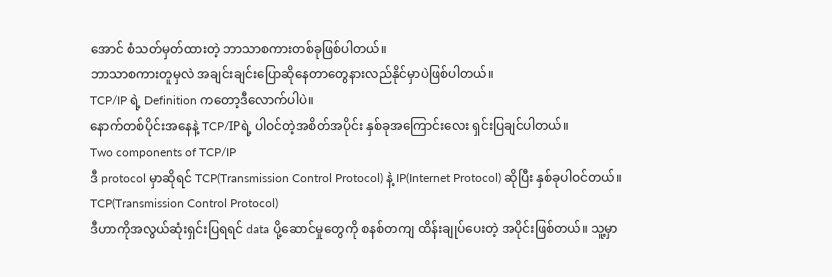အောင် စံသတ်မှတ်ထားတဲ့ ဘာသာစကားတစ်ခုဖြစ်ပါတယ်။
ဘာသာစကားတူမှလဲ အချင်းချင်းပြောဆိုနေတာတွေနားလည်နိုင်မှာပဲဖြစ်ပါတယ်။
TCP/IP ရဲ့ Definition ကတော့ဒီလောက်ပါပဲ။
နောက်တစ်ပိုင်းအနေနဲ့ TCP/IPရဲ့ ပါဝင်တဲ့အစိတ်အပိုင်း နှစ်ခုအကြောင်းလေး ရှင်းပြချင်ပါတယ်။
Two components of TCP/IP
ဒီ protocol မှာဆိုရင် TCP(Transmission Control Protocol) နဲ့ IP(Internet Protocol) ဆိုပြီး နှစ်ခုပါဝင်တယ်။
TCP(Transmission Control Protocol)
ဒီဟာကိုအလွယ်ဆုံးရှင်းပြရရင် data ပို့ဆောင်မှုတွေကို စနစ်တကျ ထိန်းချုပ်ပေးတဲ့ အပိုင်းဖြစ်တယ်။ သူ့မှာ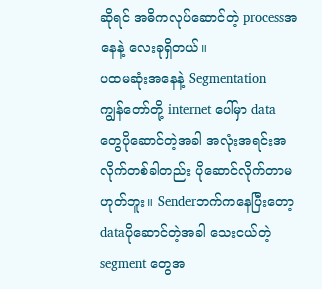ဆိုရင် အဓိကလုပ်ဆောင်တဲ့ processအနေနဲ့ လေးခုရှိတယ်။
ပထမဆုံးအနေနဲ့ Segmentation
ကျွန်တော်တို့ internet ပေါ်မှာ data တွေပိုဆောင်တဲ့အခါ အလုံးအရင်းအလိုက်တစ်ခါတည်း ပိုဆောင်လိုက်တာမဟုတ်ဘူး။ Senderဘက်ကနေပြီးတော့ dataပိုဆောင်တဲ့အခါ သေးငယ်တဲ့ segment တွေအ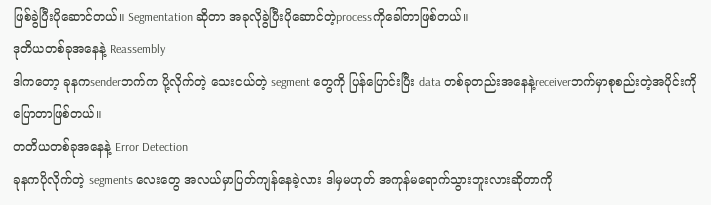ဖြစ်ခွဲပြီးပိုဆောင်တယ်။ Segmentation ဆိုတာ အခုလိုခွဲပြီးပိုဆောင်တဲ့processကိုခေါ်တာဖြစ်တယ်။
ဒုတိယတစ်ခုအနေနဲ့ Reassembly
ဒါကတော့ ခုနကsenderဘက်က ပို့လိုက်တဲ့ သေးငယ်တဲ့ segment တွေကို ပြန်ပြောင်းပြီး data တစ်ခုတည်းအနေနဲ့receiverဘက်မှာစုစည်းတဲ့အပိုင်းကိုပြောတာဖြစ်တယ်။
တတိယတစ်ခုအနေနဲ့ Error Detection
ခုနကပိုလိုက်တဲ့ segments လေးတွေ အလယ်မှာပြတ်ကျန်နေခဲ့လား ဒါမှမဟုတ် အကုန်မရောက်သွားဘူးလားဆိုတာကို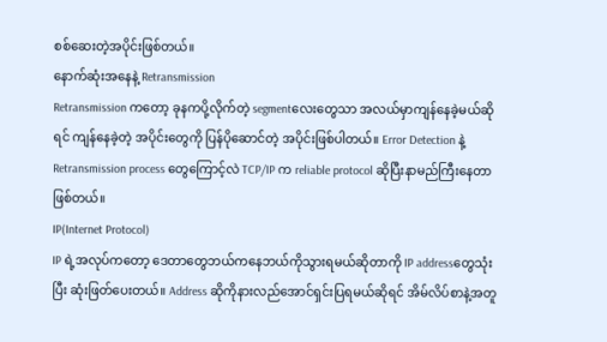စစ်ဆေးတဲ့အပိုင်းဖြစ်တယ်။
နောက်ဆုံးအနေနဲ့ Retransmission
Retransmission ကတော့ ခုနကပို့လိုက်တဲ့ segmentလေးတွေသာ အလယ်မှာကျန်နေခဲ့မယ်ဆိုရင် ကျန်နေခဲ့တဲ့ အပိုင်းတွေကို ပြန်ပိုဆောင်တဲ့ အပိုင်းဖြစ်ပါတယ်။ Error Detection နဲ့ Retransmission process တွေကြောင့်လဲ TCP/IP က reliable protocol ဆိုပြီးနာမည်ကြီးနေတာဖြစ်တယ်။
IP(Internet Protocol)
IP ရဲ့အလုပ်ကတော့ ဒေတာတွေဘယ်ကနေဘယ်ကိုသွားရမယ်ဆိုတာကို IP addressတွေသုံးပြီး ဆုံးဖြတ်ပေးတယ်။ Address ဆိုကိုနားလည်အောင်ရှင်းပြရမယ်ဆိုရင် အိမ်လိပ်စာနဲ့အတူ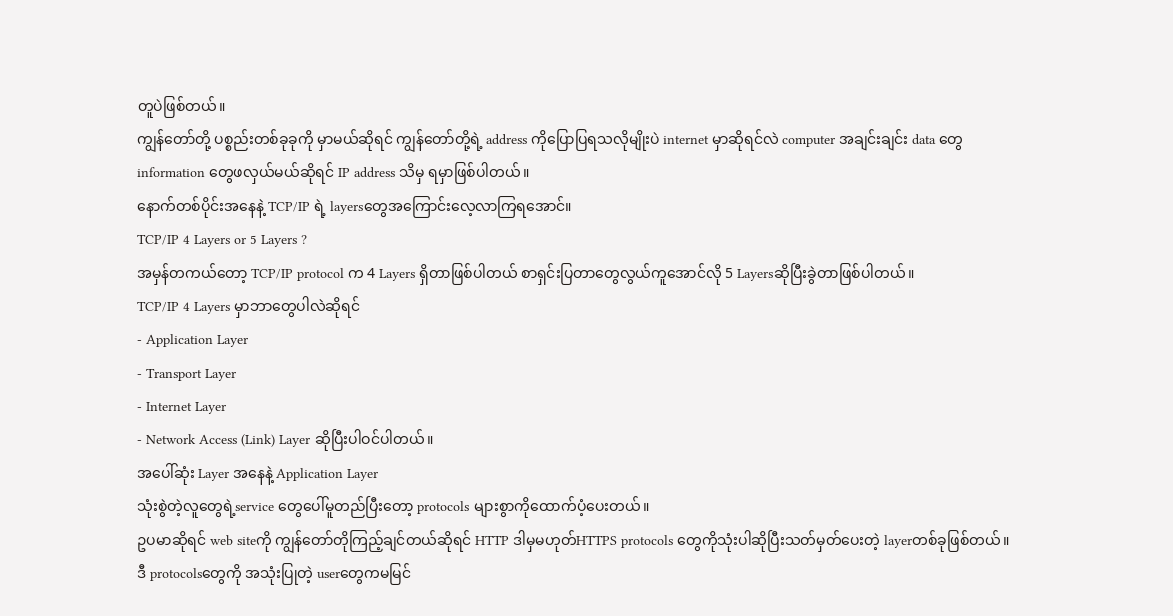တူပဲဖြစ်တယ်။
ကျွန်တော်တို့ ပစ္စည်းတစ်ခုခုကို မှာမယ်ဆိုရင် ကျွန်တော်တို့ရဲ့ address ကိုပြောပြရသလိုမျိုးပဲ internet မှာဆိုရင်လဲ computer အချင်းချင်း data တွေ information တွေဖလှယ်မယ်ဆိုရင် IP address သိမှ ရမှာဖြစ်ပါတယ်။
နောက်တစ်ပိုင်းအနေနဲ့ TCP/IP ရဲ့ layersတွေအကြောင်းလေ့လာကြရအောင်။
TCP/IP 4 Layers or 5 Layers ?
အမှန်တကယ်တော့ TCP/IP protocol က 4 Layers ရှိတာဖြစ်ပါတယ် စာရှင်းပြတာတွေလွယ်ကူအောင်လို 5 Layersဆိုပြီးခွဲတာဖြစ်ပါတယ်။
TCP/IP 4 Layers မှာဘာတွေပါလဲဆိုရင်
- Application Layer
- Transport Layer
- Internet Layer
- Network Access (Link) Layer ဆိုပြီးပါဝင်ပါတယ်။
အပေါ်ဆုံး Layer အနေနဲ့ Application Layer
သုံးစွဲတဲ့လူတွေရဲ့service တွေပေါ်မူတည်ပြီးတော့ protocols များစွာကိုထောက်ပံ့ပေးတယ်။
ဥပမာဆိုရင် web siteကို ကျွန်တော်တိုကြည့်ချင်တယ်ဆိုရင် HTTP ဒါမှမဟုတ်HTTPS protocols တွေကိုသုံးပါဆိုပြီးသတ်မှတ်ပေးတဲ့ layerတစ်ခုဖြစ်တယ်။
ဒီ protocolsတွေကို အသုံးပြုတဲ့ userတွေကမမြင်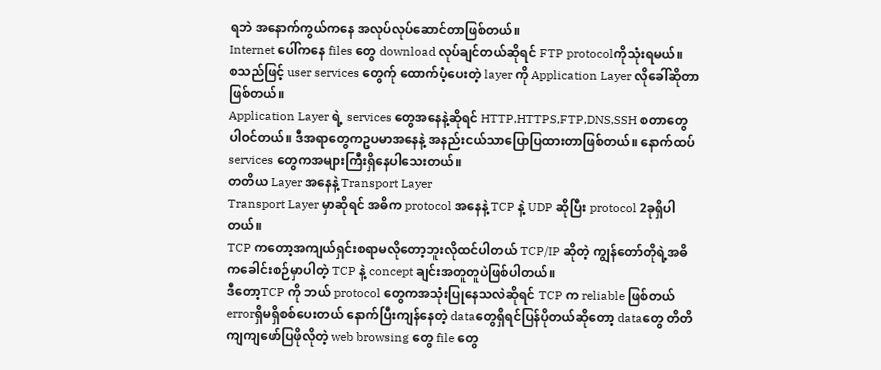ရဘဲ အနောက်ကွယ်ကနေ အလုပ်လုပ်ဆောင်တာဖြစ်တယ်။
Internet ပေါ်ကနေ files တွေ download လုပ်ချင်တယ်ဆိုရင် FTP protocolကိုသုံးရမယ်။
စသည်ဖြင့် user services တွေက်ု ထောက်ပံ့ပေးတဲ့ layer ကို Application Layer လိုခေါ်ဆိုတာဖြစ်တယ်။
Application Layer ရဲ့ services တွေအနေနဲ့ဆိုရင် HTTP,HTTPS,FTP,DNS,SSH စတာတွေပါဝင်တယ်။ ဒီအရာတွေကဥပမာအနေနဲ့ အနည်းငယ်သာပြောပြထားတာဖြစ်တယ်။ နောက်ထပ် services တွေကအများကြီးရှိနေပါသေးတယ်။
တတိယ Layer အနေနဲ့ Transport Layer
Transport Layer မှာဆိုရင် အဓိက protocol အနေနဲ့ TCP နဲ့ UDP ဆိုပြီး protocol 2ခုရှိပါတယ်။
TCP ကတော့အကျယ်ရှင်းစရာမလိုတော့ဘူးလိုထင်ပါတယ် TCP/IP ဆိုတဲ့ ကျွန်တော်တိုရဲ့အဓိကခေါင်းစဉ်မှာပါတဲ့ TCP နဲ့ concept ချင်းအတူတူပဲဖြစ်ပါတယ်။
ဒီတော့TCP ကို ဘယ် protocol တွေကအသုံးပြုနေသလဲဆိုရင် TCP က reliable ဖြစ်တယ် errorရှိမရှိစစ်ပေးတယ် နောက်ပြီးကျန်နေတဲ့ dataတွေရှိရင်ပြန်ပိုတယ်ဆိုတော့ dataတွေ တိတိကျကျဖော်ပြဖိုလိုတဲ့ web browsing တွေ file တွေ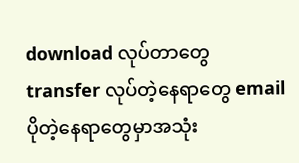download လုပ်တာတွေ transfer လုပ်တဲ့နေရာတွေ email ပိုတဲ့နေရာတွေမှာအသုံး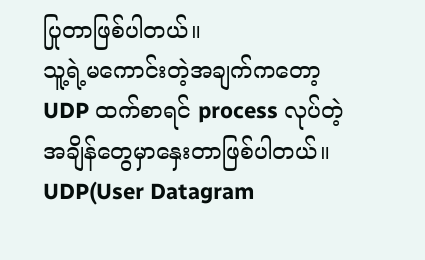ပြုတာဖြစ်ပါတယ်။
သူ့ရဲ့မကောင်းတဲ့အချက်ကတော့ UDP ထက်စာရင် process လုပ်တဲ့အချိန်တွေမှာနှေးတာဖြစ်ပါတယ်။
UDP(User Datagram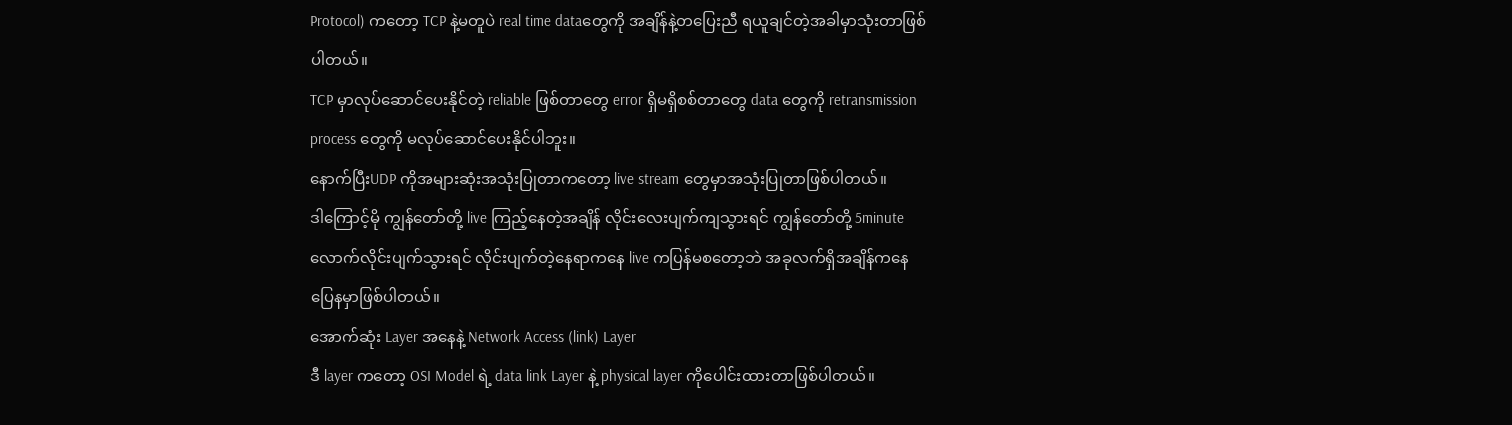Protocol) ကတော့ TCP နဲ့မတူပဲ real time dataတွေကို အချိန်နဲ့တပြေးညီ ရယူချင်တဲ့အခါမှာသုံးတာဖြစ်ပါတယ်။
TCP မှာလုပ်ဆောင်ပေးနိုင်တဲ့ reliable ဖြစ်တာတွေ error ရှိမရှိစစ်တာတွေ data တွေကို retransmission process တွေကို မလုပ်ဆောင်ပေးနိုင်ပါဘူး။
နောက်ပြီးUDP ကိုအများဆုံးအသုံးပြုတာကတော့ live stream တွေမှာအသုံးပြုတာဖြစ်ပါတယ်။
ဒါကြောင့်မို ကျွန်တော်တို့ live ကြည့်နေတဲ့အချိန် လိုင်းလေးပျက်ကျသွားရင် ကျွန်တော်တို့ 5minute လောက်လိုင်းပျက်သွားရင် လိုင်းပျက်တဲ့နေရာကနေ live ကပြန်မစတော့ဘဲ အခုလက်ရှိအချိန်ကနေပြေနမှာဖြစ်ပါတယ်။
အောက်ဆုံး Layer အနေနဲ့ Network Access (link) Layer
ဒီ layer ကတော့ OSI Model ရဲ့ data link Layer နဲ့ physical layer ကိုပေါင်းထားတာဖြစ်ပါတယ်။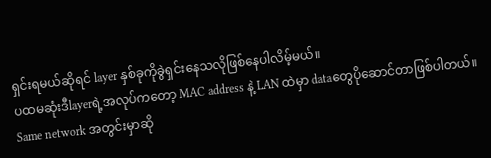ရှင်းရမယ်ဆိုရင် layer နှစ်ခုကိုခွဲရှင်းနေသလိုဖြစ်နေပါလိမ့်မယ်။
ပထမဆုံးဒီlayerရဲ့အလုပ်ကတော့ MAC address နဲ့ LAN ထဲမှာ dataတွေပိုဆောင်တာဖြစ်ပါတယ်။
Same network အတွင်းမှာဆို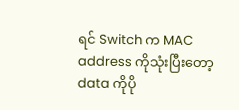ရင် Switch က MAC address ကိုသုံးပြီးတော့ data ကိုပို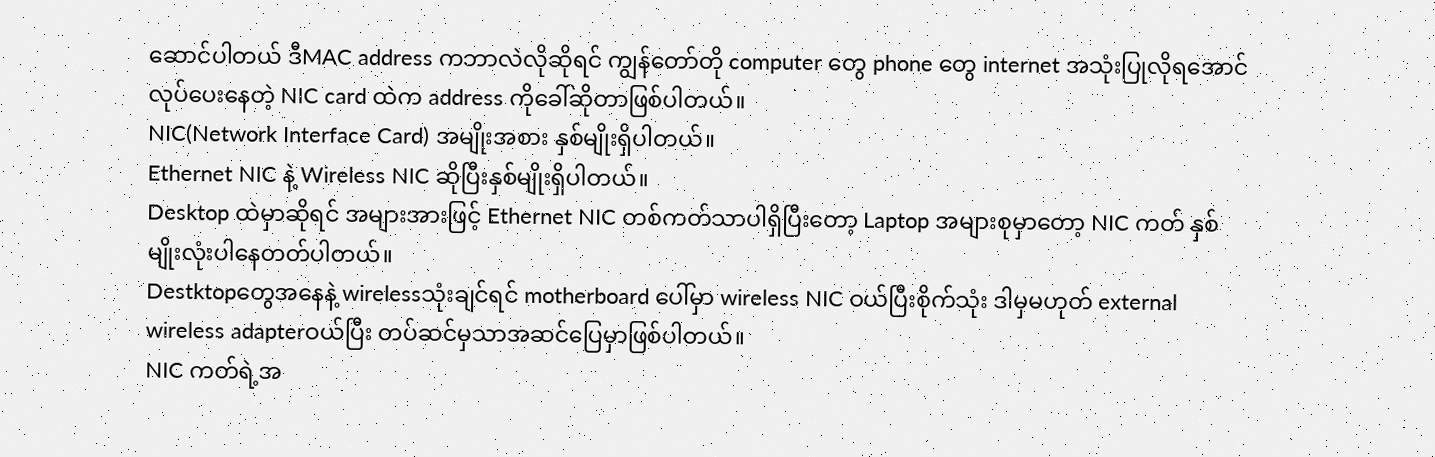ဆောင်ပါတယ် ဒီMAC address ကဘာလဲလိုဆိုရင် ကျွန်တော်တို computer တွေ phone တွေ internet အသုံးပြုလိုရအောင်လုပ်ပေးနေတဲ့ NIC card ထဲက address ကိုခေါ်ဆိုတာဖြစ်ပါတယ်။
NIC(Network Interface Card) အမျိုးအစား နှစ်မျိုးရှိပါတယ်။
Ethernet NIC နဲ့ Wireless NIC ဆိုပြီးနှစ်မျိုးရှိပါတယ်။
Desktop ထဲမှာဆိုရင် အများအားဖြင့် Ethernet NIC တစ်ကတ်သာပါရှိပြီးတော့ Laptop အများစုမှာတော့ NIC ကတ် နှစ်မျိုးလုံးပါနေတတ်ပါတယ်။
Destktopတွေအနေနဲ့ wirelessသုံးချင်ရင် motherboard ပေါ်မှာ wireless NIC ဝယ်ပြီးစိုက်သုံး ဒါမှမဟုတ် external wireless adapterဝယ်ပြီး တပ်ဆင်မှသာအဆင်ပြေမှာဖြစ်ပါတယ်။
NIC ကတ်ရဲ့အ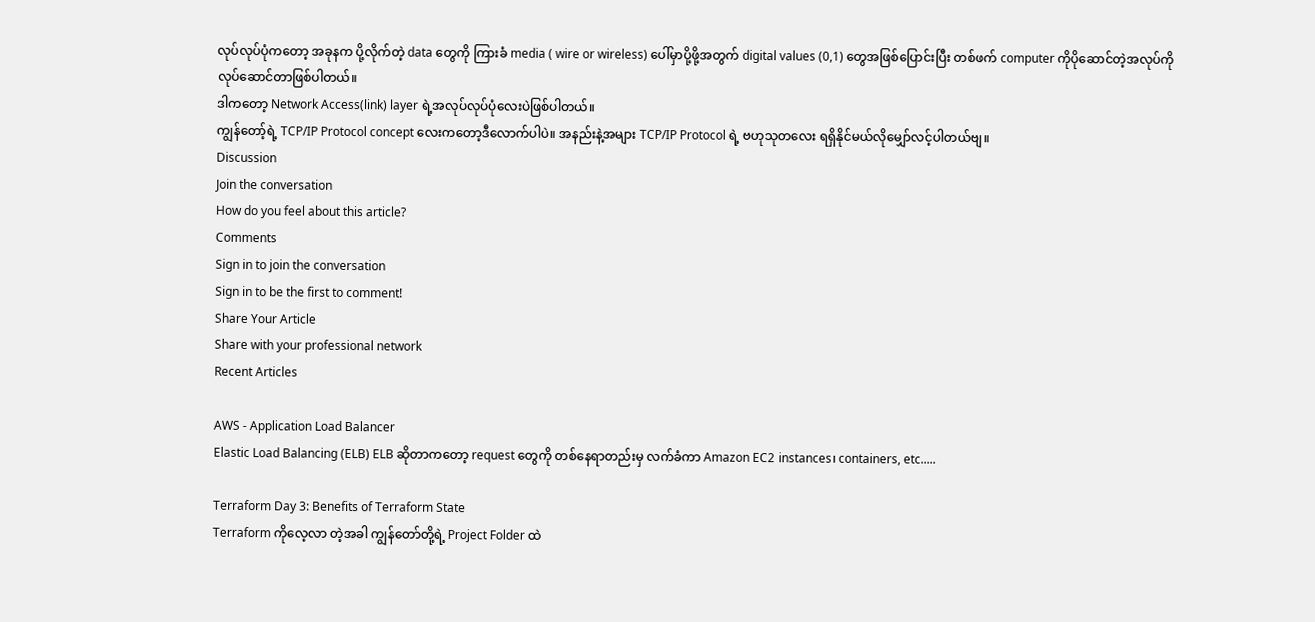လုပ်လုပ်ပုံကတော့ အခုနက ပို့လိုက်တဲ့ data တွေကို ကြားခံ media ( wire or wireless) ပေါ်မှာပို့ဖို့အတွက် digital values (0,1) တွေအဖြစ်ပြောင်းပြီး တစ်ဖက် computer ကိုပိုဆောင်တဲ့အလုပ်ကိုလုပ်ဆောင်တာဖြစ်ပါတယ်။
ဒါကတော့ Network Access(link) layer ရဲ့အလုပ်လုပ်ပုံလေးပဲဖြစ်ပါတယ်။
ကျွန်တော့်ရဲ့ TCP/IP Protocol concept လေးကတော့ဒီလောက်ပါပဲ။ အနည်းနဲ့အများ TCP/IP Protocol ရဲ့ ဗဟုသုတလေး ရရှိနိုင်မယ်လိုမျှော်လင့်ပါတယ်ဗျ။
Discussion
Join the conversation
How do you feel about this article?
Comments
Sign in to join the conversation
Sign in to be the first to comment!
Share Your Article
Share with your professional network
Recent Articles

AWS - Application Load Balancer
Elastic Load Balancing (ELB) ELB ဆိုတာကတော့ request တွေကို တစ်နေရာတည်းမှ လက်ခံကာ Amazon EC2 instances၊ containers, etc.....

Terraform Day 3: Benefits of Terraform State
Terraform ကိုလေ့လာ တဲ့အခါ ကျွန်တော်တို့ရဲ့ Project Folder ထဲ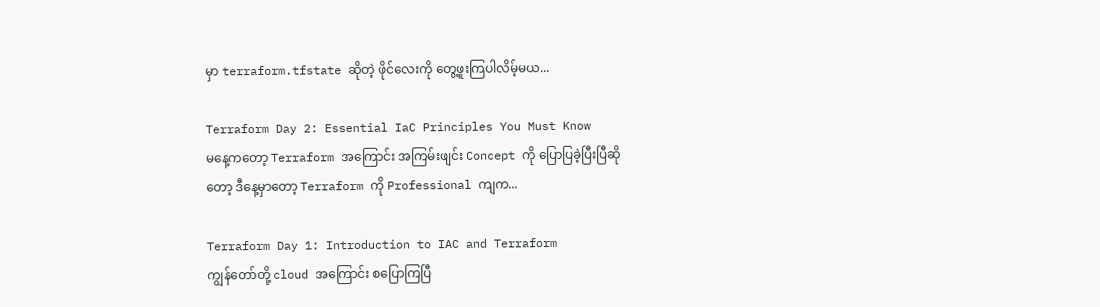မှာ terraform.tfstate ဆိုတဲ့ ဖိုင်လေးကို တွေ့ဖူးကြပါလိမ့်မယ...

Terraform Day 2: Essential IaC Principles You Must Know
မနေ့ကတော့ Terraform အကြောင်း အကြမ်းဖျင်း Concept ကို ပြောပြခဲ့ပြီးပြီဆိုတော့ ဒီနေ့မှာတော့ Terraform ကို Professional ကျက...

Terraform Day 1: Introduction to IAC and Terraform
ကျွန်တော်တို့ cloud အကြောင်း စပြောကြပြီ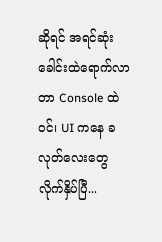ဆိုရင် အရင်ဆုံး ခေါင်းထဲရောက်လာတာ Console ထဲဝင်၊ UI ကနေ ခလုတ်လေးတွေ လိုက်နှိပ်ပြီ...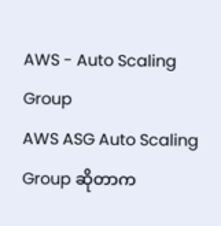AWS - Auto Scaling Group
AWS ASG Auto Scaling Group ဆိုတာက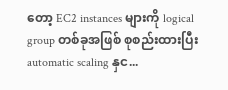တော့ EC2 instances များကို logical group တစ်ခုအဖြစ် စုစည်းထားပြီး automatic scaling နှင...